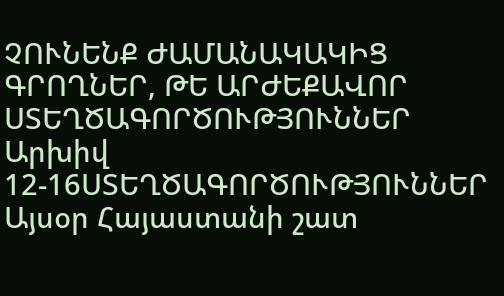ՉՈՒՆԵՆՔ ԺԱՄԱՆԱԿԱԿԻՑ ԳՐՈՂՆԵՐ, ԹԵ ԱՐԺԵՔԱՎՈՐ ՍՏԵՂԾԱԳՈՐԾՈՒԹՅՈՒՆՆԵՐ
Արխիվ 12-16ՍՏԵՂԾԱԳՈՐԾՈՒԹՅՈՒՆՆԵՐ
Այսօր Հայաստանի շատ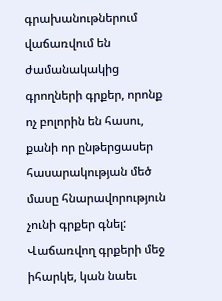գրախանութներում վաճառվում են ժամանակակից գրողների գրքեր, որոնք ոչ բոլորին են հասու, քանի որ ընթերցասեր հասարակության մեծ մասը հնարավորություն չունի գրքեր գնել: Վաճառվող գրքերի մեջ իհարկե, կան նաեւ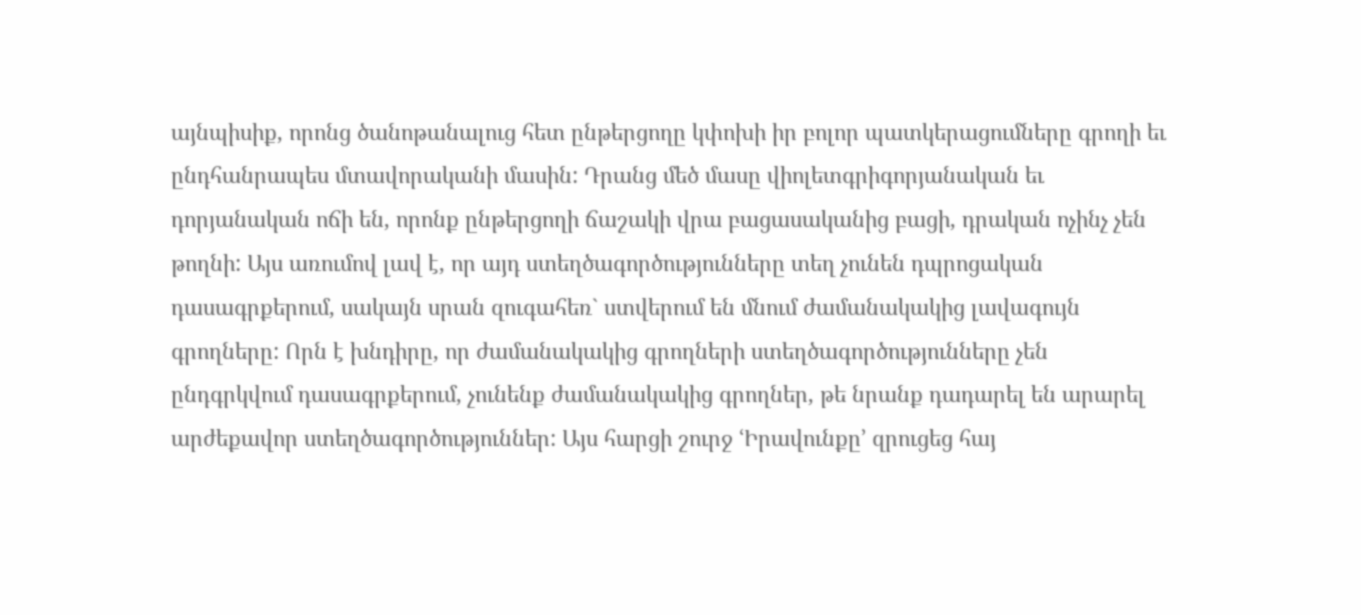այնպիսիք, որոնց ծանոթանալուց հետ ընթերցողը կփոխի իր բոլոր պատկերացումները գրողի եւ ընդհանրապես մտավորականի մասին: Դրանց մեծ մասը վիոլետգրիգորյանական եւ դորյանական ոճի են, որոնք ընթերցողի ճաշակի վրա բացասականից բացի, դրական ոչինչ չեն թողնի: Այս առումով լավ է, որ այդ ստեղծագործությունները տեղ չունեն դպրոցական դասագրքերում, սակայն սրան զուգահեռ` ստվերում են մնում ժամանակակից լավագույն գրողները: Որն է խնդիրը, որ ժամանակակից գրողների ստեղծագործությունները չեն ընդգրկվում դասագրքերում, չունենք ժամանակակից գրողներ, թե նրանք դադարել են արարել արժեքավոր ստեղծագործություններ: Այս հարցի շուրջ ՙԻրավունքը՚ զրուցեց հայ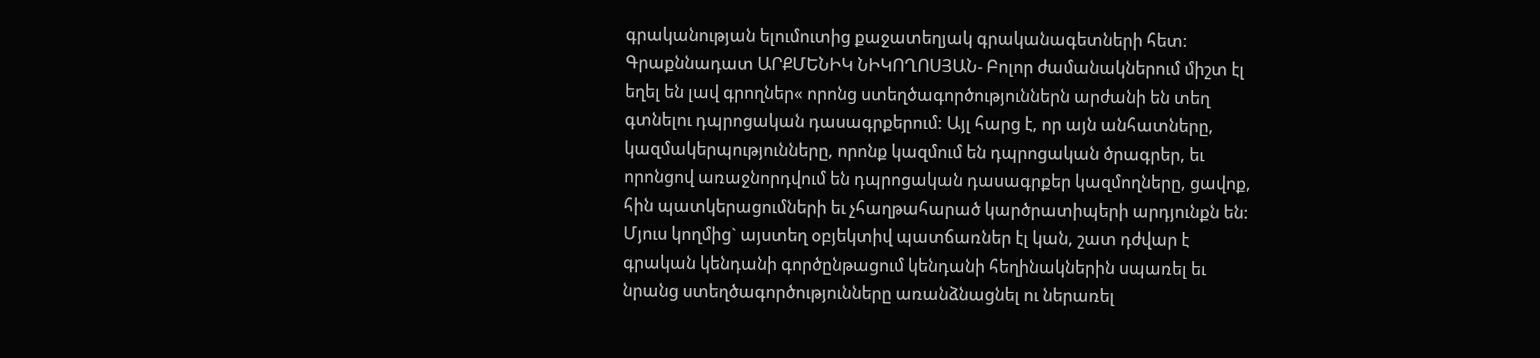գրականության ելումուտից քաջատեղյակ գրականագետների հետ:
Գրաքննադատ ԱՐՔՄԵՆԻԿ ՆԻԿՈՂՈՍՅԱՆ- Բոլոր ժամանակներում միշտ էլ եղել են լավ գրողներ« որոնց ստեղծագործություններն արժանի են տեղ գտնելու դպրոցական դասագրքերում: Այլ հարց է, որ այն անհատները, կազմակերպությունները, որոնք կազմում են դպրոցական ծրագրեր, եւ որոնցով առաջնորդվում են դպրոցական դասագրքեր կազմողները, ցավոք, հին պատկերացումների եւ չհաղթահարած կարծրատիպերի արդյունքն են: Մյուս կողմից` այստեղ օբյեկտիվ պատճառներ էլ կան, շատ դժվար է գրական կենդանի գործընթացում կենդանի հեղինակներին սպառել եւ նրանց ստեղծագործությունները առանձնացնել ու ներառել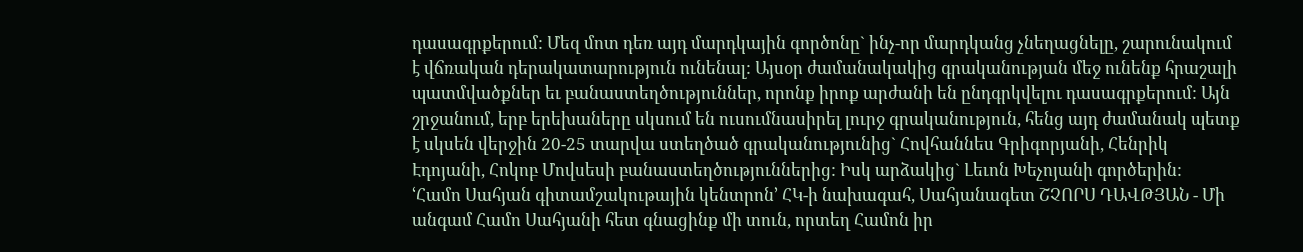դասագրքերում: Մեզ մոտ դեռ այդ մարդկային գործոնը` ինչ-որ մարդկանց չնեղացնելը, շարունակում է վճռական դերակատարություն ունենալ: Այսօր ժամանակակից գրականության մեջ ունենք հրաշալի պատմվածքներ եւ բանաստեղծություններ, որոնք իրոք արժանի են ընդգրկվելու դասագրքերում: Այն շրջանում, երբ երեխաները սկսում են ուսումնասիրել լուրջ գրականություն, հենց այդ ժամանակ պետք է սկսեն վերջին 20-25 տարվա ստեղծած գրականությունից` Հովհաննես Գրիգորյանի, Հենրիկ Էդոյանի, Հոկոբ Մովսեսի բանաստեղծություններից: Իսկ արձակից` Լեւոն Խեչոյանի գործերին:
ՙՀամո Սահյան գիտամշակութային կենտրոն՚ ՀԿ-ի նախագահ, Սահյանագետ ՇՉՈՐՍ ԴԱՎԹՅԱՆ - Մի անգամ Համո Սահյանի հետ գնացինք մի տուն, որտեղ Համոն իր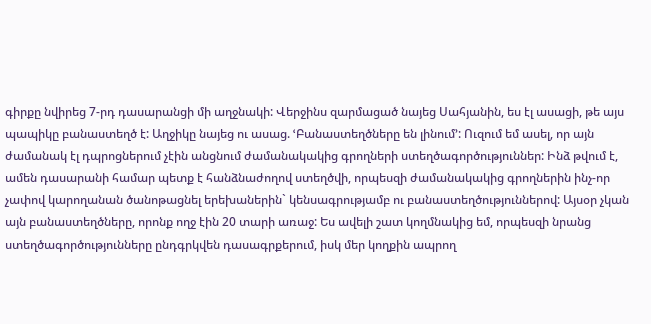գիրքը նվիրեց 7-րդ դասարանցի մի աղջնակի: Վերջինս զարմացած նայեց Սահյանին, ես էլ ասացի, թե այս պապիկը բանաստեղծ է: Աղջիկը նայեց ու ասաց. ՙԲանաստեղծները են լինում՚: Ուզում եմ ասել, որ այն ժամանակ էլ դպրոցներում չէին անցնում ժամանակակից գրողների ստեղծագործություններ: Ինձ թվում է, ամեն դասարանի համար պետք է հանձնաժողով ստեղծվի, որպեսզի ժամանակակից գրողներին ինչ-որ չափով կարողանան ծանոթացնել երեխաներին` կենսագրությամբ ու բանաստեղծություններով: Այսօր չկան այն բանաստեղծները, որոնք ողջ էին 20 տարի առաջ: Ես ավելի շատ կողմնակից եմ, որպեսզի նրանց ստեղծագործությունները ընդգրկվեն դասագրքերում, իսկ մեր կողքին ապրող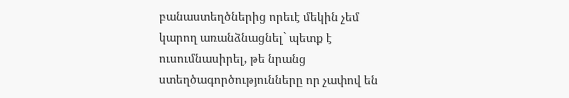բանաստեղծներից որեւէ մեկին չեմ կարող առանձնացնել` պետք է ուսումնասիրել, թե նրանց ստեղծագործությունները որ չափով են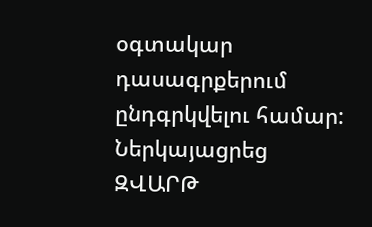օգտակար դասագրքերում ընդգրկվելու համար:
Ներկայացրեց ԶՎԱՐԹ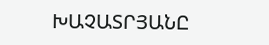ԽԱՉԱՏՐՅԱՆԸ